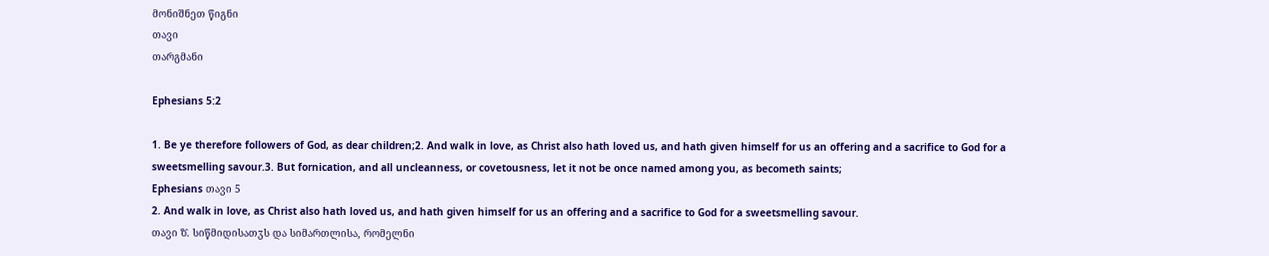მონიშნეთ წიგნი
თავი
თარგმანი

Ephesians 5:2

1. Be ye therefore followers of God, as dear children;2. And walk in love, as Christ also hath loved us, and hath given himself for us an offering and a sacrifice to God for a sweetsmelling savour.3. But fornication, and all uncleanness, or covetousness, let it not be once named among you, as becometh saints;
Ephesians თავი 5
2. And walk in love, as Christ also hath loved us, and hath given himself for us an offering and a sacrifice to God for a sweetsmelling savour.
თავი ზ̂. სიწმიდისათჳს და სიმართლისა, რომელნი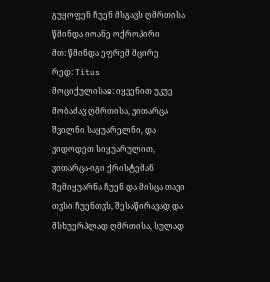გუყოფენ ჩუენ მსგავს ღმრთისა
წმინდა იოანე ოქროპირი
მთ: წმინდა ეფრემ მცირე
რედ: Titus
მოციქულისაჲ: იყვენით უკუე მობაძავ ღმრთისა, ვითარცა შვილნი საყუარელნი, და ვიდოდეთ სიყუარულით, ვითარცა-იგი ქრისტემან შემიყუარნა ჩუენ და მისცა თავი თჳსი ჩუენთჳს, შესაწირავად და მსხუერპლად ღმრთისა, სულად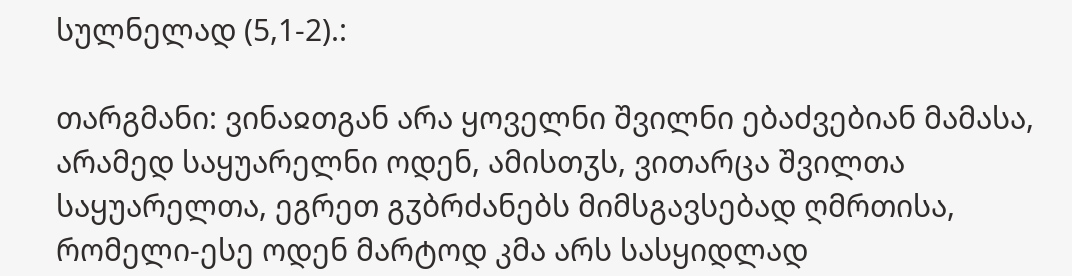სულნელად (5,1-2).:

თარგმანი: ვინაჲთგან არა ყოველნი შვილნი ებაძვებიან მამასა, არამედ საყუარელნი ოდენ, ამისთჳს, ვითარცა შვილთა საყუარელთა, ეგრეთ გჳბრძანებს მიმსგავსებად ღმრთისა, რომელი-ესე ოდენ მარტოდ კმა არს სასყიდლად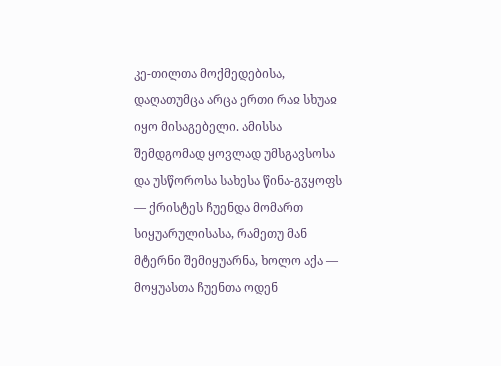კე-თილთა მოქმედებისა, დაღათუმცა არცა ერთი რაჲ სხუაჲ იყო მისაგებელი. ამისსა შემდგომად ყოვლად უმსგავსოსა და უსწოროსა სახესა წინა-გჳყოფს — ქრისტეს ჩუენდა მომართ სიყუარულისასა, რამეთუ მან მტერნი შემიყუარნა, ხოლო აქა — მოყუასთა ჩუენთა ოდენ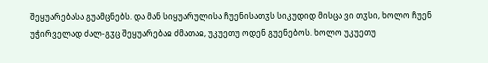შეყუარებასა გუამცნებს. და მან სიყუარულისა ჩუენისათჳს სიკუდიდ მისცა ვი თჳსი, ხოლო ჩუენ უჭირველად ძალ-გჳც შეყუარებაჲ ძმათაჲ, უკუეთუ ოდენ გუენებოს. ხოლო უკუეთუ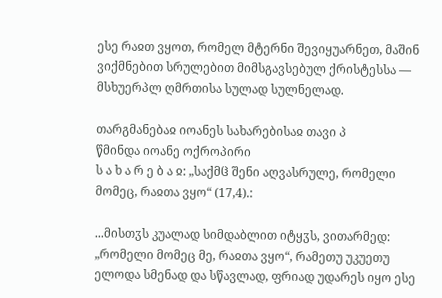ესე რაჲთ ვყოთ, რომელ მტერნი შევიყუარნეთ, მაშინ ვიქმნებით სრულებით მიმსგავსებულ ქრისტესსა — მსხუერპლ ღმრთისა სულად სულნელად.

თარგმანებაჲ იოანეს სახარებისაჲ თავი პ
წმინდა იოანე ოქროპირი
ს ა ხ ა რ ე ბ ა ჲ: „საქმჱ შენი აღვასრულე, რომელი მომეც, რაჲთა ვყო“ (17,4).:

...მისთჳს კუალად სიმდაბლით იტყჳს, ვითარმედ: „რომელი მომეც მე, რაჲთა ვყო“, რამეთუ უკუეთუ ელოდა სმენად და სწავლად, ფრიად უდარეს იყო ესე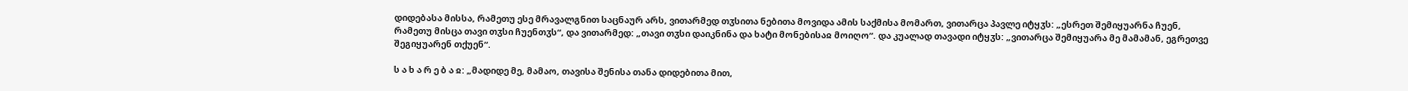დიდებასა მისსა, რამეთუ ესე მრავალგნით საცნაურ არს, ვითარმედ თჳსითა ნებითა მოვიდა ამის საქმისა მომართ, ვითარცა პავლე იტყჳს: „ესრეთ შემიყუარნა ჩუენ, რამეთუ მისცა თავი თჳსი ჩუენთჳს“, და ვითარმედ: „თავი თჳსი დაიკნინა და ხატი მონებისაჲ მოიღო“. და კუალად თავადი იტყჳს: „ვითარცა შემიყუარა მე მამამან, ეგრეთვე შეგიყუარენ თქუენ“.

ს ა ხ ა რ ე ბ ა ჲ: „მადიდე მე, მამაო, თავისა შენისა თანა დიდებითა მით,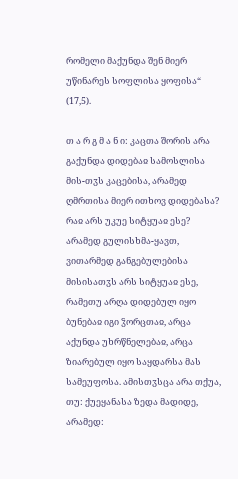რომელი მაქუნდა შენ მიერ უწინარეს სოფლისა ყოფისა“ (17,5).

თ ა რ გ მ ა ნ ი: კაცთა შორის არა გაქუნდა დიდებაჲ სამოსლისა მის-თჳს კაცებისა, არამედ ღმრთისა მიერ ითხოვ დიდებასა? რაჲ არს უკუე სიტყუაჲ ესე? არამედ გულისხმა-ყავთ, ვითარმედ განგებულებისა მისისათჳს არს სიტყუაჲ ესე, რამეთუ არღა დიდებულ იყო ბუნებაჲ იგი ჴორცთაჲ, არცა აქუნდა უხრწნელებაჲ, არცა ზიარებულ იყო საყდარსა მას სამეუფოსა. ამისთჳსცა არა თქუა, თუ: ქუეყანასა ზედა მადიდე, არამედ: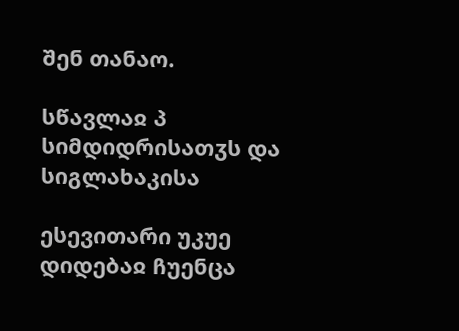შენ თანაო.

სწავლაჲ პ სიმდიდრისათჳს და სიგლახაკისა

ესევითარი უკუე დიდებაჲ ჩუენცა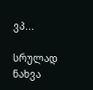ვპ...

სრულად ნახვა